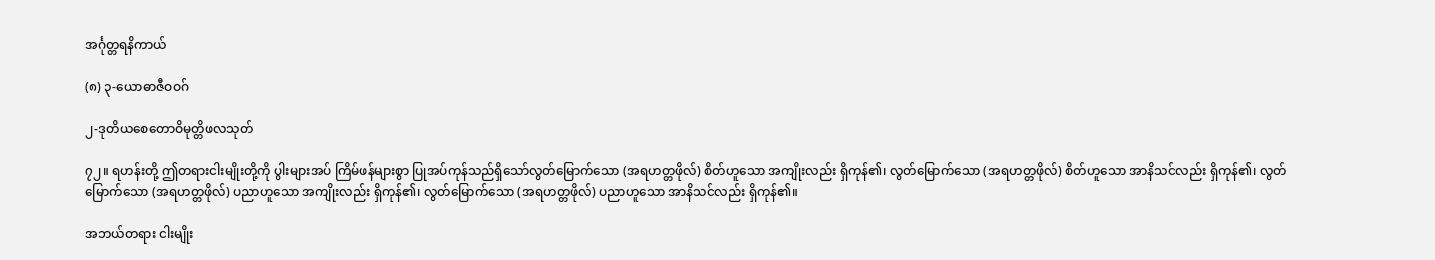အင်္ဂုတ္တရနိကာယ်

(၈) ၃-ယောဓာဇီဝဝဂ်

၂-ဒုတိယစေတောဝိမုတ္တိဖလသုတ်

၇၂။ ရဟန်းတို့ ဤတရားငါးမျိုးတို့ကို ပွါးများအပ် ကြိမ်ဖန်များစွာ ပြုအပ်ကုန်သည်ရှိသော်လွတ်မြောက်သော (အရဟတ္တဖိုလ်) စိတ်ဟူသော အကျိုးလည်း ရှိကုန်၏၊ လွတ်မြောက်သော (အရဟတ္တဖိုလ်) စိတ်ဟူသော အာနိသင်လည်း ရှိကုန်၏၊ လွတ်မြောက်သော (အရဟတ္တဖိုလ်) ပညာဟူသော အကျိုးလည်း ရှိကုန်၏၊ လွတ်မြောက်သော (အရဟတ္တဖိုလ်) ပညာဟူသော အာနိသင်လည်း ရှိကုန်၏။

အဘယ်တရား ငါးမျိုး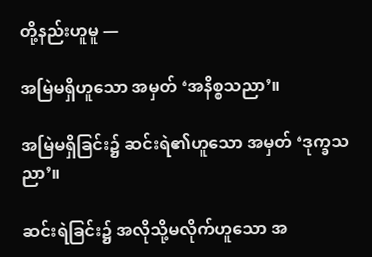တို့နည်းဟူမူ —

အမြဲမရှိဟူသော အမှတ် ‘အနိစ္စသညာ’။

အမြဲမရှိခြင်း၌ ဆင်းရဲ၏ဟူသော အမှတ် ‘ဒုက္ခသညာ’။

ဆင်းရဲခြင်း၌ အလိုသို့မလိုက်ဟူသော အ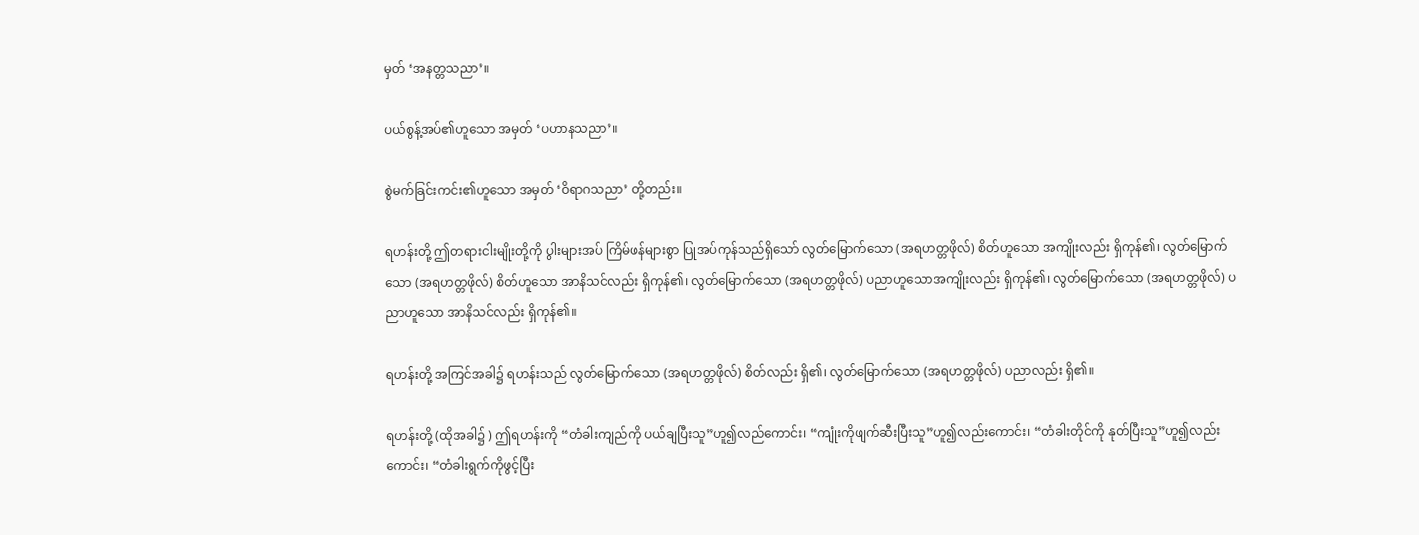မှတ် ‘အနတ္တသညာ’။

ပယ်စွန့်အပ်၏ဟူသော အမှတ် ‘ပဟာနသညာ’။

စွဲမက်ခြင်းကင်း၏ဟူသော အမှတ် ‘ဝိရာဂသညာ’ တို့တည်း။

ရဟန်းတို့ ဤတရားငါးမျိုးတို့ကို ပွါးများအပ် ကြိမ်ဖန်များစွာ ပြုအပ်ကုန်သည်ရှိသော် လွတ်မြောက်သော (အရဟတ္တဖိုလ်) စိတ်ဟူသော အကျိုးလည်း ရှိကုန်၏၊ လွတ်မြောက်သော (အရဟတ္တဖိုလ်) စိတ်ဟူသော အာနိသင်လည်း ရှိကုန်၏၊ လွတ်မြောက်သော (အရဟတ္တဖိုလ်) ပညာဟူသောအကျိုးလည်း ရှိကုန်၏၊ လွတ်မြောက်သော (အရဟတ္တဖိုလ်) ပညာဟူသော အာနိသင်လည်း ရှိကုန်၏။

ရဟန်းတို့ အကြင်အခါ၌ ရဟန်းသည် လွတ်မြောက်သော (အရဟတ္တဖိုလ်) စိတ်လည်း ရှိ၏၊ လွတ်မြောက်သော (အရဟတ္တဖိုလ်) ပညာလည်း ရှိ၏။

ရဟန်းတို့ (ထိုအခါ၌ ) ဤရဟန်းကို “တံခါးကျည်ကို ပယ်ချပြီးသူ”ဟူ၍လည်ကောင်း၊ “ကျုံးကိုဖျက်ဆီးပြီးသူ”ဟူ၍လည်းကောင်း၊ “တံခါးတိုင်ကို နုတ်ပြီးသူ”ဟူ၍လည်းကောင်း၊ “တံခါးရွက်ကိုဖွင့်ပြီး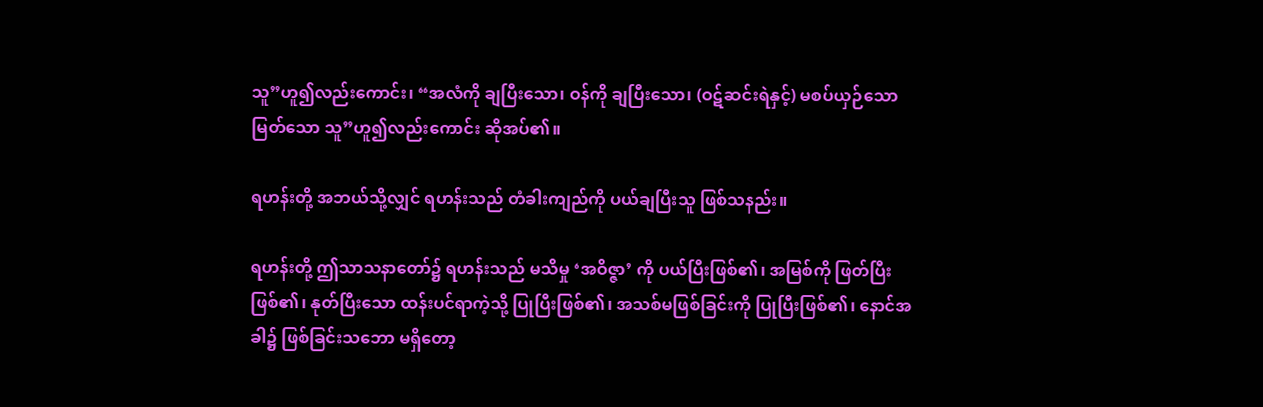သူ”ဟူ၍လည်းကောင်း၊ “အလံကို ချပြီးသော၊ ဝန်ကို ချပြီးသော၊ (ဝဋ်ဆင်းရဲနှင့်) မစပ်ယှဉ်သောမြတ်သော သူ”ဟူ၍လည်းကောင်း ဆိုအပ်၏။

ရဟန်းတို့ အဘယ်သို့လျှင် ရဟန်းသည် တံခါးကျည်ကို ပယ်ချပြီးသူ ဖြစ်သနည်း။

ရဟန်းတို့ ဤသာသနာတော်၌ ရဟန်းသည် မသိမှု ‘အဝိဇ္ဇာ’ ကို ပယ်ပြီးဖြစ်၏၊ အမြစ်ကို ဖြတ်ပြီးဖြစ်၏၊ နုတ်ပြီးသော ထန်းပင်ရာကဲ့သို့ ပြုပြီးဖြစ်၏၊ အသစ်မဖြစ်ခြင်းကို ပြုပြီးဖြစ်၏၊ နောင်အခါ၌ ဖြစ်ခြင်းသဘော မရှိတော့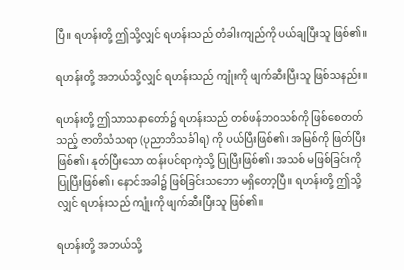ပြီ။ ရဟန်းတို့ ဤသို့လျှင် ရဟန်းသည် တံခါးကျည်ကို ပယ်ချပြီးသူ ဖြစ်၏။

ရဟန်းတို့ အဘယ်သို့လျှင် ရဟန်းသည် ကျုံးကို ဖျက်ဆီးပြီးသူ ဖြစ်သနည်း။

ရဟန်းတို့ ဤသာသနာတော်၌ ရဟန်းသည် တစ်ဖန်ဘဝသစ်ကို ဖြစ်စေတတ်သည့် ဇာတိသံသရာ (ပုညာဘိသင်္ခါရ) ကို ပယ်ပြီးဖြစ်၏၊ အမြစ်ကို ဖြတ်ပြီးဖြစ်၏၊ နုတ်ပြီးသော ထန်းပင်ရာကဲ့သို့ ပြုပြီးဖြစ်၏၊ အသစ် မဖြစ်ခြင်းကို ပြုပြီးဖြစ်၏၊ နောင်အခါ၌ ဖြစ်ခြင်းသဘော မရှိတော့ပြီ။ ရဟန်းတို့ ဤသို့လျှင် ရဟန်းသည် ကျုံးကို ဖျက်ဆီးပြီးသူ ဖြစ်၏။

ရဟန်းတို့ အဘယ်သို့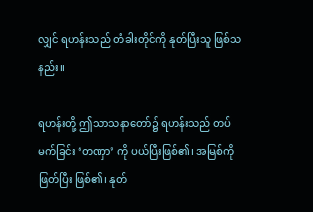လျှင် ရဟန်းသည် တံခါးတိုင်ကို နုတ်ပြီးသူ ဖြစ်သနည်း။

ရဟန်းတို့ ဤသာသနာတော်၌ ရဟန်းသည် တပ်မက်ခြင်း ‘တဏှာ’ ကို ပယ်ပြီးဖြစ်၏၊ အမြစ်ကိုဖြတ်ပြီး ဖြစ်၏၊ နုတ်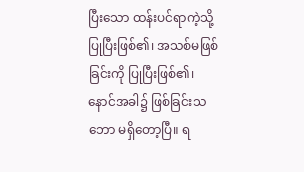ပြီးသော ထန်းပင်ရာကဲ့သို့ ပြုပြီးဖြစ်၏၊ အသစ်မဖြစ်ခြင်းကို ပြုပြီးဖြစ်၏၊ နောင်အခါ၌ ဖြစ်ခြင်းသဘော မရှိတော့ပြီ။ ရ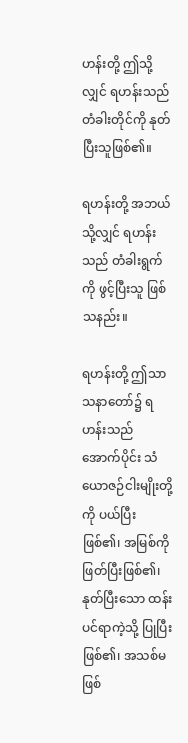ဟန်းတို့ ဤသို့လျှင် ရဟန်းသည် တံခါးတိုင်ကို နုတ်ပြီးသူဖြစ်၏။

ရဟန်းတို့ အဘယ်သို့လျှင် ရဟန်းသည် တံခါးရွက်ကို ဖွင့်ပြီးသူ ဖြစ်သနည်း။

ရဟန်းတို့ ဤသာသနာတော်၌ ရဟန်းသည် အောက်ပိုင်း သံယောဇဉ်ငါးမျိုးတို့ကို ပယ်ပြီးဖြစ်၏၊ အမြစ်ကို ဖြတ်ပြီးဖြစ်၏၊ နုတ်ပြီးသော ထန်းပင်ရာကဲ့သို့ ပြုပြီးဖြစ်၏၊ အသစ်မဖြစ်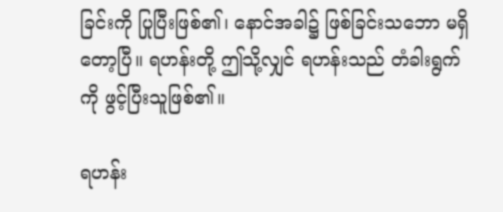ခြင်းကို ပြုပြီးဖြစ်၏၊ နောင်အခါ၌ ဖြစ်ခြင်းသဘော မရှိတော့ပြီ။ ရဟန်းတို့ ဤသို့လျှင် ရဟန်းသည် တံခါးရွက်ကို ဖွင့်ပြီးသူဖြစ်၏။

ရဟန်း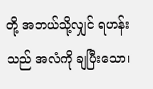တို့ အဘယ်သို့လျှင် ရဟန်းသည် အလံကို ချပြီးသော၊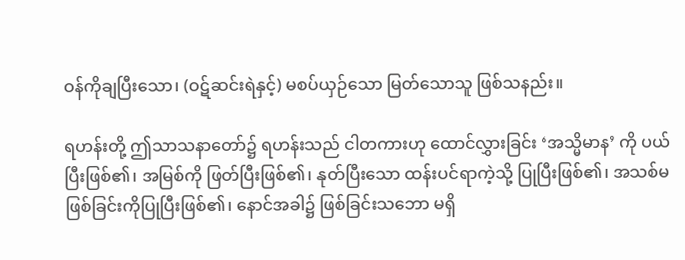ဝန်ကိုချပြီးသော၊ (ဝဋ်ဆင်းရဲနှင့်) မစပ်ယှဉ်သော မြတ်သောသူ ဖြစ်သနည်း။

ရဟန်းတို့ ဤသာသနာတော်၌ ရဟန်းသည် ငါတကားဟု ထောင်လွှားခြင်း ‘အသ္မိမာန’ ကို ပယ်ပြီးဖြစ်၏၊ အမြစ်ကို ဖြတ်ပြီးဖြစ်၏၊ နုတ်ပြီးသော ထန်းပင်ရာကဲ့သို့ ပြုပြီးဖြစ်၏၊ အသစ်မဖြစ်ခြင်းကိုပြုပြီးဖြစ်၏၊ နောင်အခါ၌ ဖြစ်ခြင်းသဘော မရှိ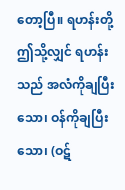တော့ပြီ။ ရဟန်းတို့ ဤသို့လျှင် ရဟန်းသည် အလံကိုချပြီးသော၊ ဝန်ကိုချပြီးသော၊ (ဝဋ်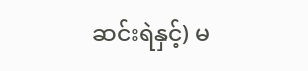ဆင်းရဲနှင့်) မ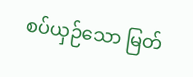စပ်ယှဉ်သော မြတ်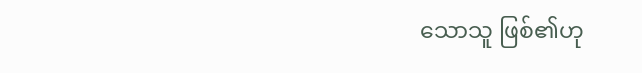သောသူ ဖြစ်၏ဟု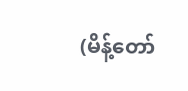(မိန့်တော်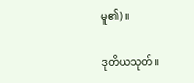မူ၏)။

ဒုတိယသုတ်။